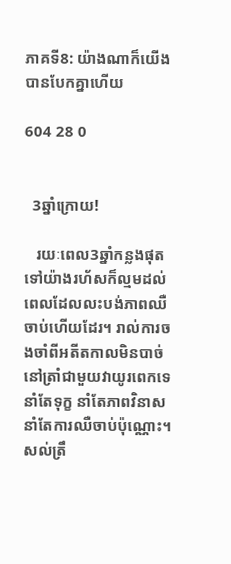ភាគទី8: យ៉ាងណាក៏យើងបានបែកគ្នាហើយ

604 28 0


  3ឆ្នាំក្រោយ!

   រយៈពេល3ឆ្នាំកន្លងផុតទៅយ៉ាងរហ័សក៏ល្មមដល់ពេលដែលលះបង់ភាពឈឺចាប់ហើយដែរ។ រាល់ការចងចាំពីអតីតកាលមិនបាច់នៅត្រាំជាមួយវាយូរពេកទេ នាំតែទុក្ខ នាំតែភាពវិនាស នាំតែការឈឺចាប់ប៉ុណ្ណោះ។ សល់ត្រឹ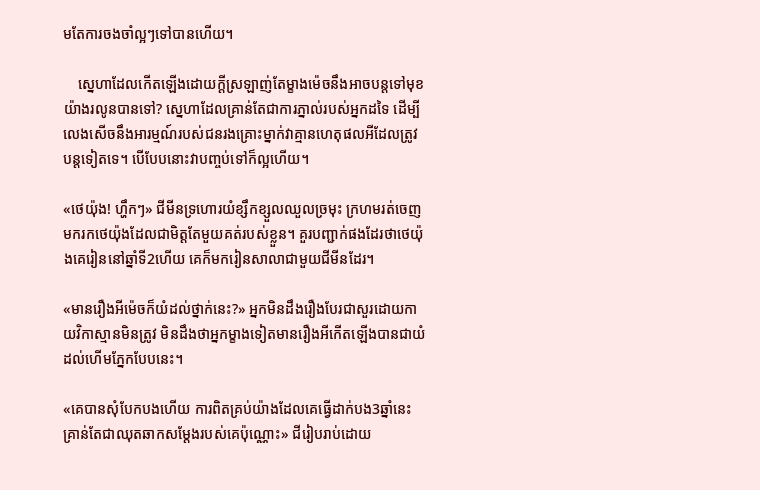មតែការចងចាំល្អៗទៅបានហើយ។

    ស្នេហាដែលកើតឡើងដោយក្តីស្រឡាញ់តែម្ខាងម៉េចនឹងអាចបន្តទៅមុខយ៉ាងរលូនបានទៅ? ស្នេហាដែលគ្រាន់តែជាការភ្នាល់របស់អ្នកដទៃ ដើម្បីលេងសើចនឹងអារម្មណ៍របស់ជនរងគ្រោះម្នាក់វាគ្មានហេតុផលអីដែលត្រូវបន្តទៀតទេ។ បើបែបនោះវាបញ្ចប់ទៅក៏ល្អហើយ។

«ថេយ៉ុង! ហ្ហឹកៗ» ជីមីនទ្រហោរយំខ្សឹកខ្សួលឈួលច្រមុះ ក្រហមរត់ចេញមករកថេយ៉ុងដែលជាមិត្តតែមួយគត់របស់ខ្លួន។ គួរបញ្ជាក់ផងដែរថាថេយ៉ុងគេរៀននៅឆ្នាំទី2ហើយ គេក៏មករៀនសាលាជាមួយជីមីនដែរ។

«មានរឿងអីម៉េចក៏យំដល់ថ្នាក់នេះ?» អ្នកមិនដឹងរឿងបែរជាសួរដោយកាយវិកាស្មានមិនត្រូវ មិនដឹងថាអ្នកម្ខាងទៀតមានរឿងអីកើតឡើងបានជាយំដល់ហើមភ្នែកបែបនេះ។

«គេបានសុំបែកបងហើយ ការពិតគ្រប់យ៉ាងដែលគេធ្វើដាក់បង3ឆ្នាំនេះគ្រាន់តែជាឈុតឆាកសម្តែងរបស់គេប៉ុណ្ណោះ» ជីរៀបរាប់ដោយ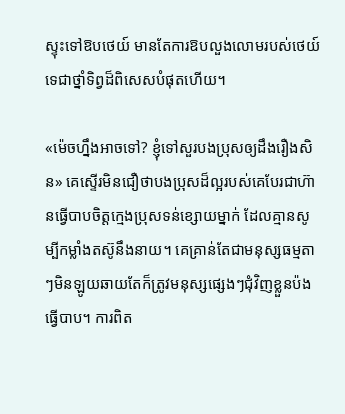ស្ទុះទៅឱបថេយ៍ មានតែការឱបលួងលោមរបស់ថេយ៍ទេជាថ្នាំទិព្វដ៏ពិសេសបំផុតហើយ។

«ម៉េចហ្នឹងអាចទៅ? ខ្ញុំទៅសួរបងប្រុសឲ្យដឹងរឿងសិន» គេស្ទើរមិនជឿថាបងប្រុសដ៏ល្អរបស់គេបែរជាហ៊ានធ្វើបាបចិត្តក្មេងប្រុសទន់ខ្សោយម្នាក់ ដែលគ្មានសូម្បីកម្លាំងតស៊ូនឹងនាយ។ គេគ្រាន់តែជាមនុស្សធម្មតាៗមិនឡូយឆាយតែក៏ត្រូវមនុស្សផ្សេងៗជុំវិញខ្លួនប៉ងធ្វើបាប។ ការពិត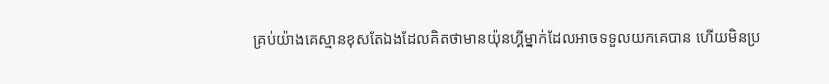គ្រប់យ៉ាងគេស្មានខុសតែឯងដែលគិតថាមានយ៉ុនហ្គីម្នាក់ដែលអាចទទួលយកគេបាន ហើយមិនប្រ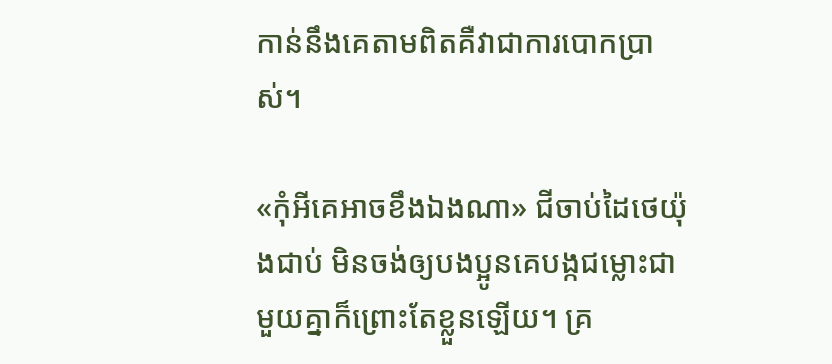កាន់នឹងគេតាមពិតគឺវាជាការបោកប្រាស់។

«កុំអីគេអាចខឹងឯងណា» ជីចាប់ដៃថេយ៉ុងជាប់ មិនចង់ឲ្យបងប្អូនគេបង្កជម្លោះជាមួយគ្នាក៏ព្រោះតែខ្លួនឡើយ។ គ្រ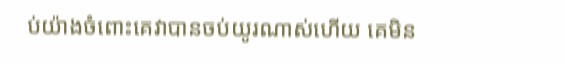ប់យ៉ាងចំពោះគេវាបានចប់យូរណាស់ហើយ គេមិន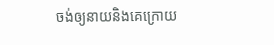ចង់ឲ្យនាយនិងគេក្រោយ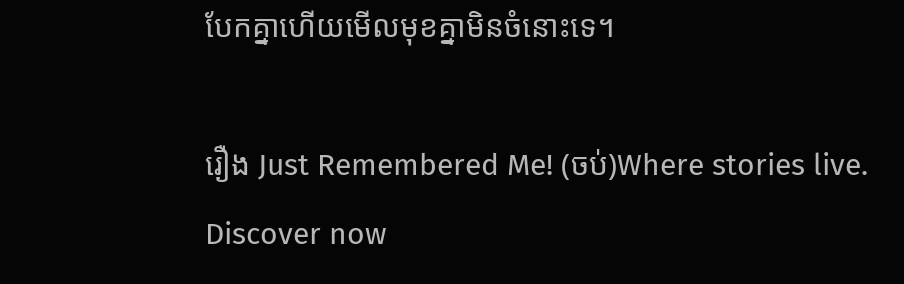បែកគ្នាហើយមើលមុខគ្នាមិនចំនោះទេ។

រឿង Just Remembered Me! (ចប់)Where stories live. Discover now